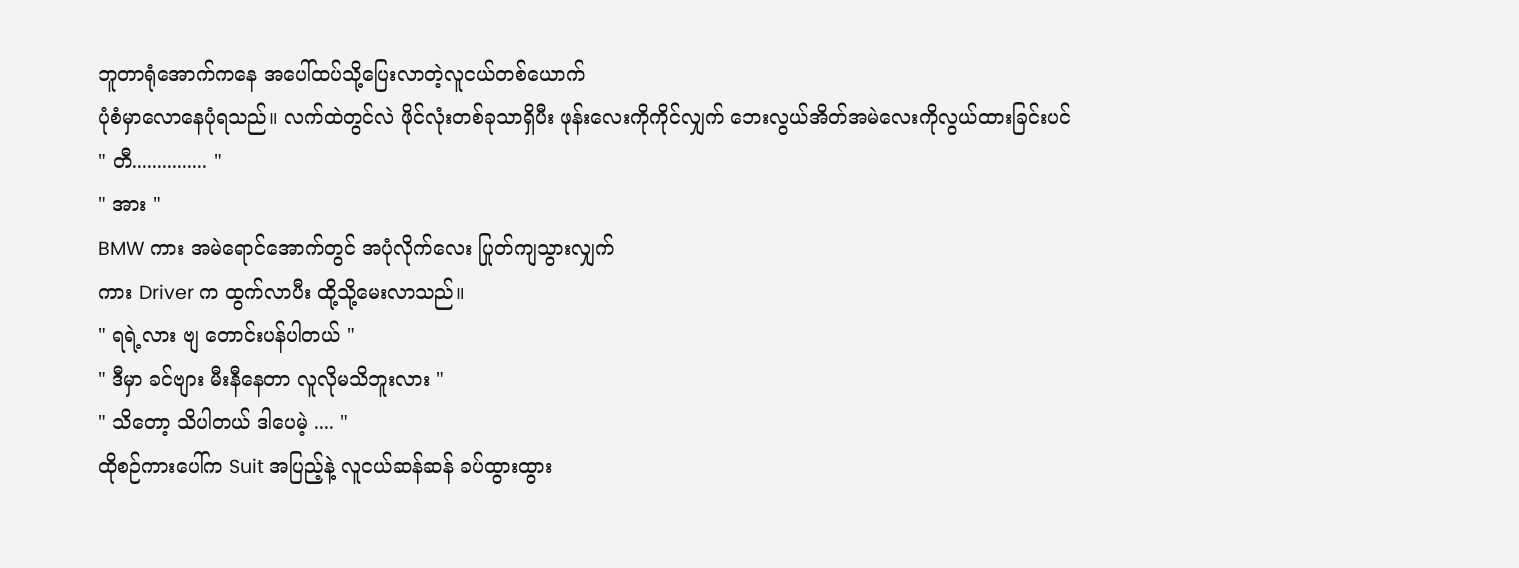ဘူတာရုံအောက်ကနေ အပေါ်ထပ်သို့ပြေးလာတဲ့လူငယ်တစ်ယောက်
ပုံစံမှာလောနေပုံရသည်။ လက်ထဲတွင်လဲ ဖိုင်လုံးတစ်ခုသာရှိပီး ဖုန်းလေးကိုကိုင်လျှက် ဘေးလွယ်အိတ်အမဲလေးကိုလွယ်ထားခြင်းပင်
" တီ............... "
" အား "
BMW ကား အမဲရောင်အောက်တွင် အပုံလိုက်လေး ပြုတ်ကျသွားလျှက်
ကား Driver က ထွက်လာပီး ထို့သို့မေးလာသည်။
" ရရဲ့လား ဗျ တောင်းပန်ပါတယ် "
" ဒီမှာ ခင်ဗျား မီးနီနေတာ လူလိုမသိဘူးလား "
" သိတော့ သိပါတယ် ဒါပေမဲ့ .... "
ထိုစဉ်ကားပေါ်က Suit အပြည့်နဲ့ လူငယ်ဆန်ဆန် ခပ်ထွားထွား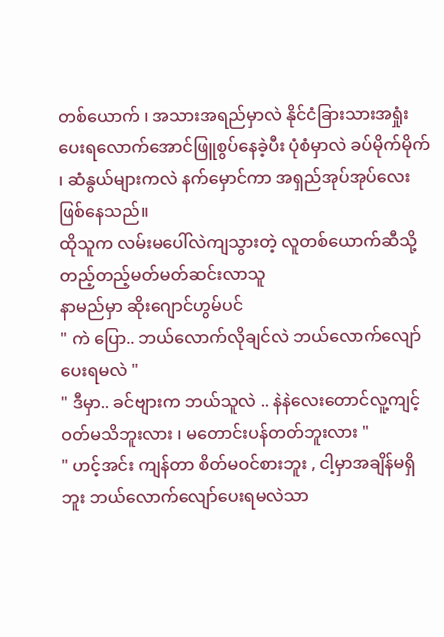တစ်ယောက် ၊ အသားအရည်မှာလဲ နိုင်ငံခြားသားအရှုံးပေးရလောက်အောင်ဖြူစွပ်နေခဲ့ပီး ပုံစံမှာလဲ ခပ်မိုက်မိုက် ၊ ဆံနွယ်များကလဲ နက်မှောင်ကာ အရှည်အုပ်အုပ်လေးဖြစ်နေသည်။
ထိုသူက လမ်းမပေါ်လဲကျသွားတဲ့ လူတစ်ယောက်ဆီသို့ တည့်တည့်မတ်မတ်ဆင်းလာသူ
နာမည်မှာ ဆိုးဂျောင်ဟွမ်ပင်
" ကဲ ပြော.. ဘယ်လောက်လိုချင်လဲ ဘယ်လောက်လျော်ပေးရမလဲ "
" ဒီမှာ.. ခင်ဗျားက ဘယ်သူလဲ .. နဲနဲလေးတောင်လူ့ကျင့်ဝတ်မသိဘူးလား ၊ မတောင်းပန်တတ်ဘူးလား "
" ဟင့်အင်း ကျန်တာ စိတ်မဝင်စားဘူး , ငါ့မှာအချိန်မရှိဘူး ဘယ်လောက်လျော်ပေးရမလဲသာ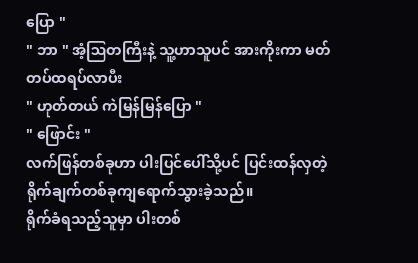ပြော "
" ဘာ " အံ့ဩတကြီးနဲ့ သူ့ဟာသူပင် အားကိုးကာ မတ်တပ်ထရပ်လာပီး
" ဟုတ်တယ် ကဲမြန်မြန်ပြော "
" ဖြောင်း "
လက်ဖြန်တစ်ခုဟာ ပါးပြင်ပေါ်သို့ပင် ပြင်းထန်လှတဲ့ ရိုက်ချက်တစ်ခုကျရောက်သွားခဲ့သည်။
ရိုက်ခံရသည့်သူမှာ ပါးတစ်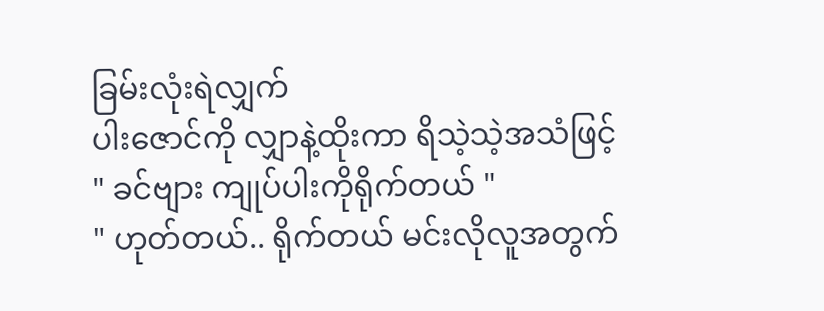ခြမ်းလုံးရဲလျှက်
ပါးဇောင်ကို လျှာနဲ့ထိုးကာ ရိသဲ့သဲ့အသံဖြင့်
" ခင်ဗျား ကျုပ်ပါးကိုရိုက်တယ် "
" ဟုတ်တယ်.. ရိုက်တယ် မင်းလိုလူအတွက်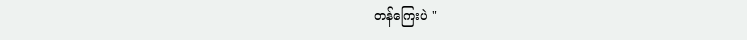တန်ကြေးပဲ "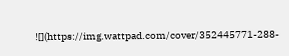![](https://img.wattpad.com/cover/352445771-288-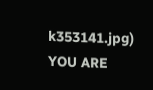k353141.jpg)
YOU ARE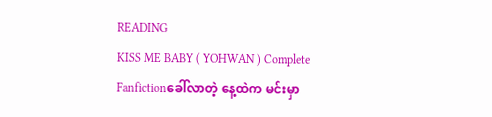READING
KISS ME BABY ( YOHWAN ) Complete
Fanfictionခေါ်လာတဲ့ နေ့ထဲက မင်းမှာ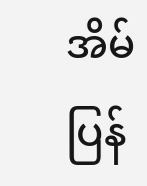အိမ်ပြန်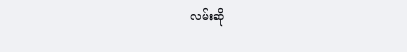လမ်းဆို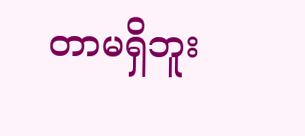တာမရှိဘူး